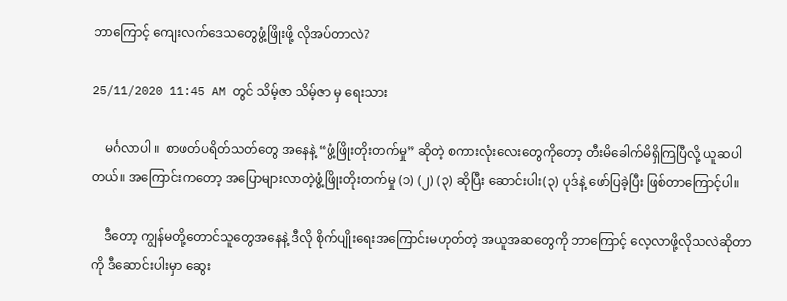ဘာကြောင့် ကျေးလက်ဒေသတွေဖွံ့ဖြိုးဖို့ လိုအပ်တာလဲ?

25/11/2020 11:45 AM တွင် သိမ့်ဇာ သိမ့်ဇာ မှ ရေးသား

    မင်္ဂလာပါ ။  စာဖတ်ပရိတ်သတ်တွေ အနေနဲ့ “ဖွံ့ဖြိုးတိုးတက်မှု” ဆိုတဲ့ စကားလုံးလေးတွေကိုတော့ တီးမိခေါက်မိရှိကြပြီလို့ ယူဆပါတယ်။ အကြောင်းကတော့ အပြောများလာတဲ့ဖွံ့ဖြိုးတိုးတက်မှု (၁) (၂) (၃) ဆိုပြီး ဆောင်းပါး(၃) ပုဒ်နဲ့ ဖော်ပြခဲ့ပြီး ဖြစ်တာကြောင့်ပါ။

    ဒီတော့ ကျွန်မတို့တောင်သူတွေအနေနဲ့ ဒီလို စိုက်ပျိုးရေးအကြောင်းမဟုတ်တဲ့ အယူအဆတွေကို ဘာကြောင့် လေ့လာဖို့လိုသလဲဆိုတာကို ဒီဆောင်းပါးမှာ ဆွေး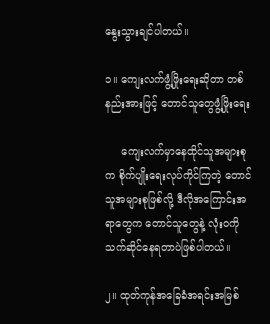နွေးသွားချင်ပါတယ်။

၁။ ကျေးလက်ဖွံ့ဖြိုးရေးဆိုတာ တစ်နည်းအားဖြင့် တောင်သူတွေဖွံ့ဖြိုးရေး

     ကျေးလက်မှာနေထိုင်သူအများစုက စိုက်ပျိုးရေးလုပ်ကိုင်ကြတဲ့ တောင်သူအများစုဖြစ်လို့ ဒီလိုအကြောင်းအရာတွေက တောင်သူတွေနဲ့ လုံးဝကို သက်ဆိုင်နေရတာပဲဖြစ်ပါတယ်။

၂။ ထုတ်ကုန်အခြေခံအရင်းအမြစ်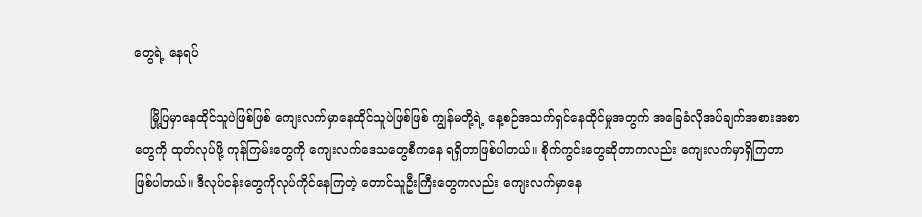တွေရဲ့ နေရပ်

    မြို့ပြမှာနေထိုင်သူပဲဖြစ်ဖြစ် ကျေးလက်မှာနေထိုင်သူပဲဖြစ်ဖြစ် ကျွန်မတို့ရဲ့ နေ့စဉ်အသက်ရှင်နေထိုင်မှုအတွက် အခြေခံလိုအပ်ချက်အစားအစာတွေကို ထုတ်လုပ်ဖို့ ကုန်ကြမ်းတွေကို ကျေးလက်ဒေသတွေစီကနေ ရရှိတာဖြစ်ပါတယ်။ စိုက်ကွင်းတွေဆိုတာကလည်း ကျေးလက်မှာရှိကြတာဖြစ်ပါတယ်။ ဒီလုပ်ငန်းတွေကိုလုပ်ကိုင်နေကြတဲ့ တောင်သူဦးကြီးတွေကလည်း ကျေးလက်မှာနေ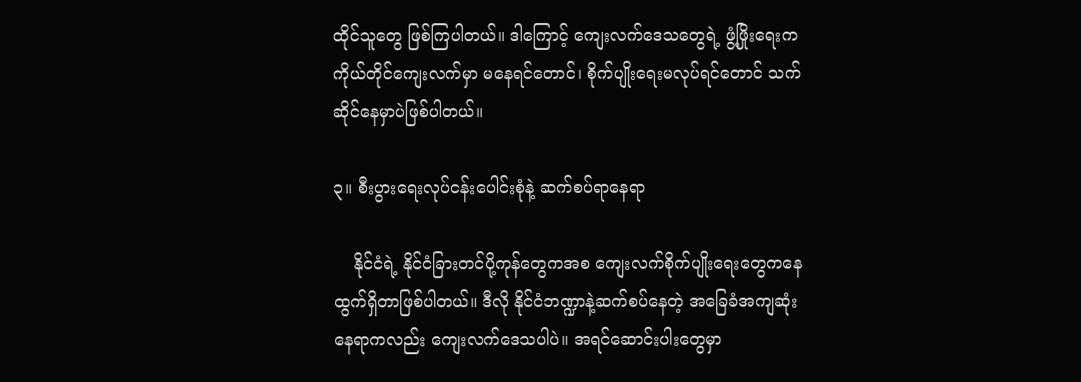ထိုင်သူတွေ ဖြစ်ကြပါတယ်။ ဒါကြောင့် ကျေးလက်ဒေသတွေရဲ့ ဖွံ့ဖြိုးရေးက ကိုယ်တိုင်ကျေးလက်မှာ မနေရင်တောင်၊ စိုက်ပျိုးရေးမလုပ်ရင်တောင် သက်ဆိုင်နေမှာပဲဖြစ်ပါတယ်။

၃။ စီးပွားရေးလုပ်ငန်းပေါင်းစုံနဲ့ ဆက်စပ်ရာနေရာ

    နိုင်ငံရဲ့ နိုင်ငံခြားတင်ပို့ကုန်တွေကအစ ကျေးလက်စိုက်ပျိုးရေးတွေကနေ ထွက်ရှိတာဖြစ်ပါတယ်။ ဒီလို နိုင်ငံဘဏ္ဍာနဲ့ဆက်စပ်နေတဲ့ အခြေခံအကျဆုံးနေရာကလည်း ကျေးလက်ဒေသပါပဲ။ အရင်ဆောင်းပါးတွေမှာ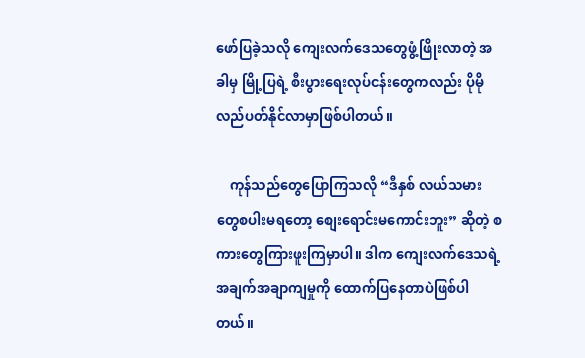ဖော်ပြခဲ့သလို ကျေးလက်ဒေသတွေဖွံ့ဖြိုးလာတဲ့ အခါမှ မြို့ပြရဲ့ စီးပွားရေးလုပ်ငန်းတွေကလည်း ပိုမိုလည်ပတ်နိုင်လာမှာဖြစ်ပါတယ်။

    ကုန်သည်တွေပြောကြသလို “ဒီနှစ် လယ်သမားတွေစပါးမရတော့ စျေးရောင်းမကောင်းဘူး” ဆိုတဲ့ စကားတွေကြားဖူးကြမှာပါ။ ဒါက ကျေးလက်ဒေသရဲ့ အချက်အချာကျမှုကို ထောက်ပြနေတာပဲဖြစ်ပါတယ်။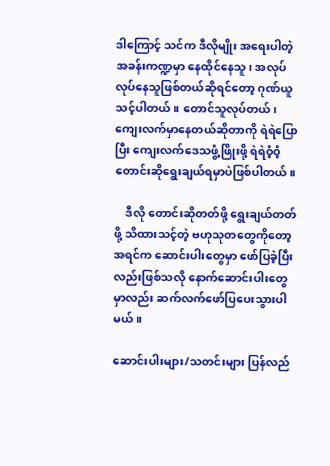ဒါကြောင့် သင်က ဒီလိုမျိုး အရေးပါတဲ့အခန်းကဏ္ဍမှာ နေထိုင်နေသူ၊ အလုပ်လုပ်နေသူဖြစ်တယ်ဆိုရင်တော့ ဂုဏ်ယူသင့်ပါတယ်။ တောင်သူလုပ်တယ်၊ ကျေးလက်မှာနေတယ်ဆိုတာကို ရဲရဲပြောပြီး ကျေးလက်ဒေသဖွံ့ဖြိုးဖို့ ရဲရဲဝံ့ဝံ့ တောင်းဆိုရွေးချယ်ရမှာပဲဖြစ်ပါတယ်။

    ဒီလို တောင်းဆိုတတ်ဖို့ ရွေးချယ်တတ်ဖို့ သိထားသင့်တဲ့ ဗဟုသုတတွေကိုတော့ အရင်က ဆောင်းပါးတွေမှာ ဖော်ပြခဲ့ပြီးလည်းဖြစ်သလို နောက်ဆောင်းပါးတွေမှာလည်း ဆက်လက်ဖော်ပြပေးသွားပါမယ်။

ဆောင်းပါးများ/သတင်းများ ပြန်လည်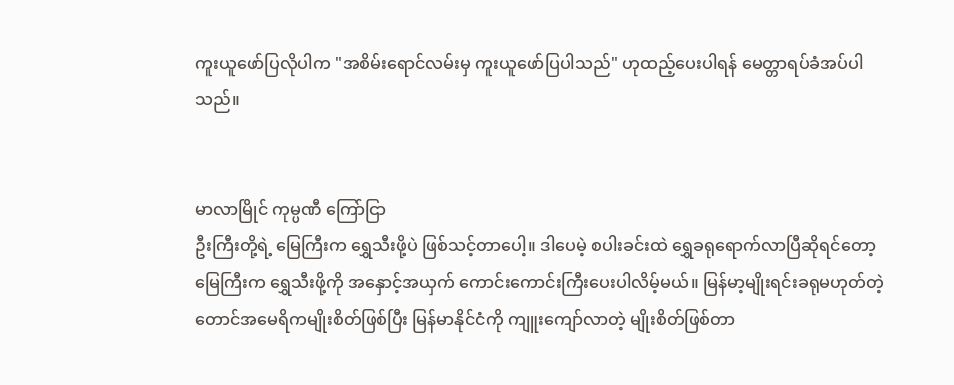ကူးယူဖော်ပြလိုပါက "အစိမ်းရောင်လမ်းမှ ကူးယူဖော်ပြပါသည်" ဟုထည့်ပေးပါရန် မေတ္တာရပ်ခံအပ်ပါသည်။


မာလာမြိုင် ကုမ္ပဏီ ကြော်ငြာ
ဦးကြီးတို့ရဲ့ မြေကြီးက ရွှေသီးဖို့ပဲ ဖြစ်သင့်တာပေါ့။ ဒါပေမဲ့ စပါးခင်းထဲ ရွှေခရုရောက်လာပြီဆိုရင်တော့ မြေကြီးက ရွှေသီးဖို့ကို အနှောင့်အယှက် ကောင်းကောင်းကြီးပေးပါလိမ့်မယ်။ မြန်မာ့မျိုးရင်းခရုမဟုတ်တဲ့ တောင်အမေရိကမျိုးစိတ်ဖြစ်ပြီး မြန်မာနိုင်ငံကို ကျူးကျော်လာတဲ့ မျိုးစိတ်ဖြစ်တာ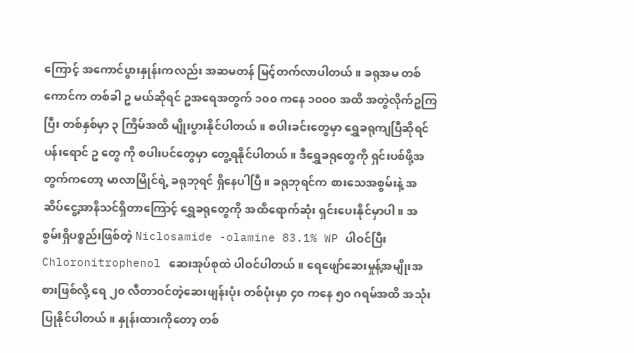ကြောင့် အကောင်ပွားနှုန်းကလည်း အဆမတန် မြင့်တက်လာပါတယ်။ ခရုအမ တစ်ကောင်က တစ်ခါ ဥ မယ်ဆိုရင် ဥအရေအတွက် ၁၀၀ ကနေ ၁၀၀၀ အထိ အတွဲလိုက်ဥကြပြီး တစ်နှစ်မှာ ၃ ကြိမ်အထိ မျိုးပွားနိုင်ပါတယ်။ စပါးခင်းတွေမှာ ရွှေခရုကျပြီဆိုရင် ပန်းရောင် ဥ တွေ ကို စပါးပင်တွေမှာ တွေ့ရနိုင်ပါတယ်။ ဒီရွှေခရုတွေကို ရှင်းပစ်ဖို့အတွက်ကတော့ မာလာမြိုင်ရဲ့ ခရုဘုရင် ရှိနေပါပြီ။ ခရုဘုရင်က စားသေအစွမ်းနဲ့ အဆိပ်ငွေ့အာနိသင်ရှိတာကြောင့် ရွှေခရုတွေကို အထိရောက်ဆုံး ရှင်းပေးနိုင်မှာပါ။ အစွမ်းရှိပစ္စည်းဖြစ်တဲ့ Niclosamide -olamine 83.1% WP ပါဝင်ပြီး Chloronitrophenol ဆေးအုပ်စုထဲ ပါဝင်ပါတယ်။ ရေဖျော်ဆေးမှုန့်အမျိုးအစားဖြစ်လို့ ရေ ၂၀ လီတာဝင်တဲ့ဆေးဖျန်းပုံး တစ်ပုံးမှာ ၄၀ ကနေ ၅၀ ဂရမ်အထိ အသုံးပြုနိုင်ပါတယ်။ နှုန်းထားကိုတော့ တစ်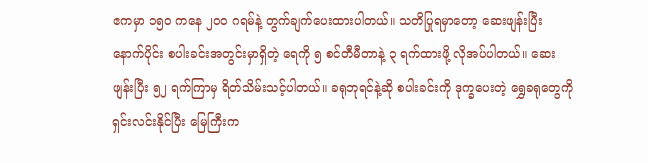ဧကမှာ ၁၅၀ ကနေ ၂၀၀ ဂရမ်နဲ့ တွက်ချက်ပေးထားပါတယ်။ သတိပြုရမှာတော့ ဆေးဖျန်းပြီးနောက်ပိုင်း စပါးခင်းအတွင်းမှာရှိတဲ့ ရေကို ၅ စင်တီမီတာနဲ့ ၃ ရက်ထားဖို့ လိုအပ်ပါတယ်။ ဆေးဖျန်းပြီး ၅၂ ရက်ကြာမှ ရိတ်သိမ်းသင့်ပါတယ်။ ခရုဘုရင်နဲ့ဆို စပါးခင်းကို ဒုက္ခပေးတဲ့ ရွှေခရုတွေကို ရှင်းလင်းနိုင်ပြီး မြေကြီးက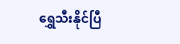ရွှေသီးနိုင်ပြီ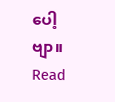ပေါ့ဗျာ။
Read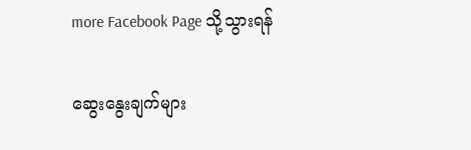more Facebook Page သို့သွားရန်

ဆွေးနွေးချက်များ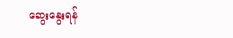ဆွေးနွေးရန်